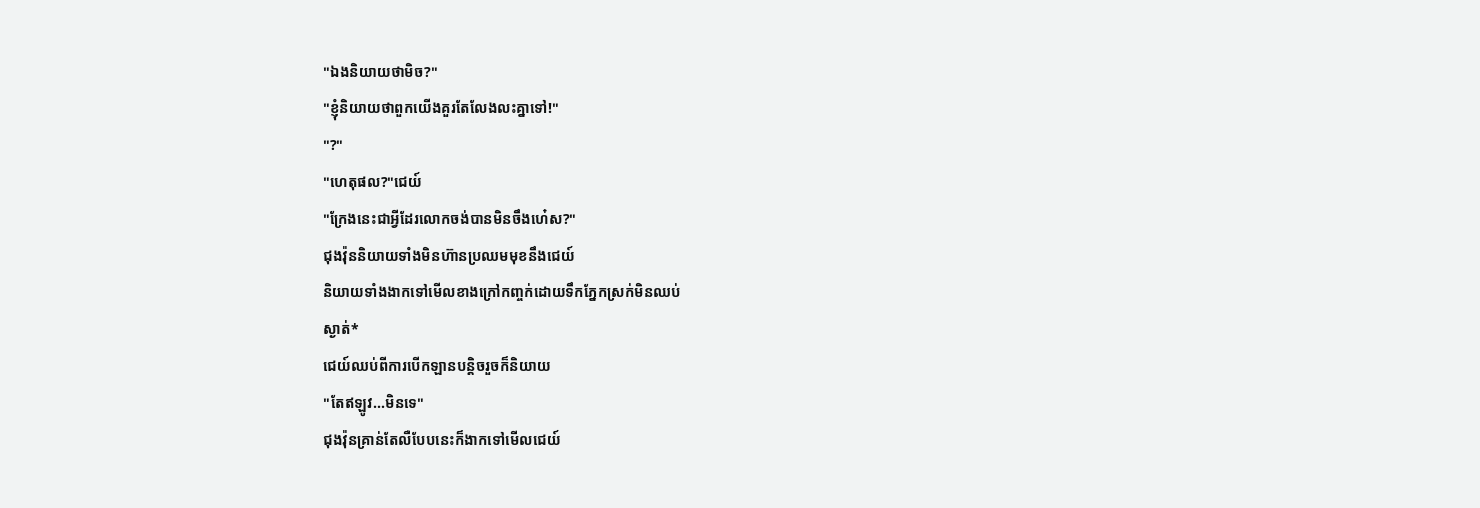"ឯងនិយាយថាមិច?"
"ខ្ញុំនិយាយថាពួកយើងគួរតែលែងលះគ្នាទៅ!"
"?"
"ហេតុផល?"ជេយ៍
"ក្រែងនេះជាអ្វីដែរលោកចង់បានមិនចឹងហេ៎ស?"
ជុងវ៉ុននិយាយទាំងមិនហ៊ានប្រឈមមុខនឹងជេយ៍
និយាយទាំងងាកទៅមើលខាងក្រៅកញ្ចក់ដោយទឹកភ្នែកស្រក់មិនឈប់
ស្ងាត់*
ជេយ៍ឈប់ពីការបើកឡានបន្តិចរួចក៏និយាយ
"តែឥឡូវ...មិនទេ"
ជុងវ៉ុនគ្រាន់តែលឺបែបនេះក៏ងាកទៅមើលជេយ៍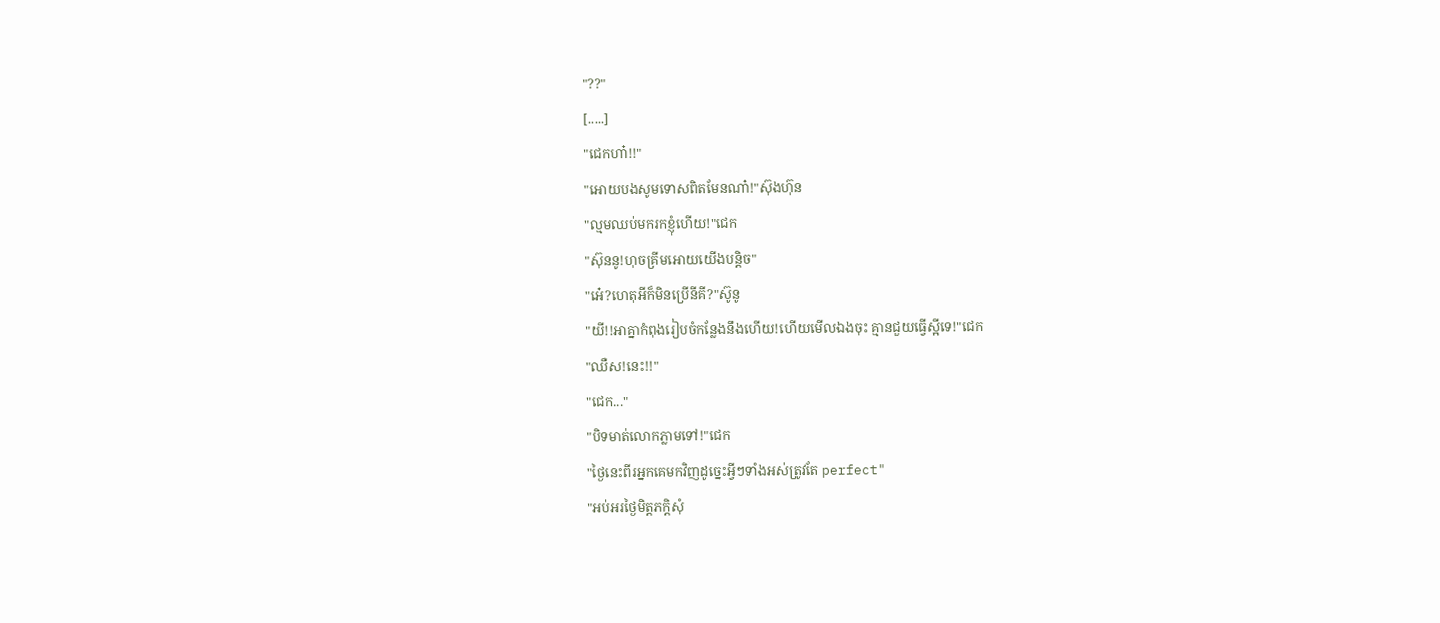"??"
[.....]
"ជេកហា៎!!"
"អោយបងសូមទោសពិតមែនណា៎!"ស៊ុងហ៊ុន
"ល្មមឈប់មករកខ្ញុំហើយ!"ជេក
"ស៊ុននូ!ហុចគ្រីមអោយយើងបន្តិច"
"អេ៎?ហេតុអីក៏មិនប្រើនីគី?"ស៊ូនូ
"យី!!អាគ្នាកំពុងរៀបចំកន្លែងនឹងហើយ!ហើយមើលឯងចុះ គ្មានជួយធ្វើស្អីទេ!"ជេក
"ឈឺស!នេះ!!"
"ជេក..."
"បិទមាត់លោកភ្លាមទៅ!"ជេក
"ថ្ងៃនេះពីរអ្នកគេមកវិញដូច្នេះអ្វីៗទាំងអស់ត្រូវតែ perfect"
"អប់អរថ្ងៃមិត្តភក្ដិសុំ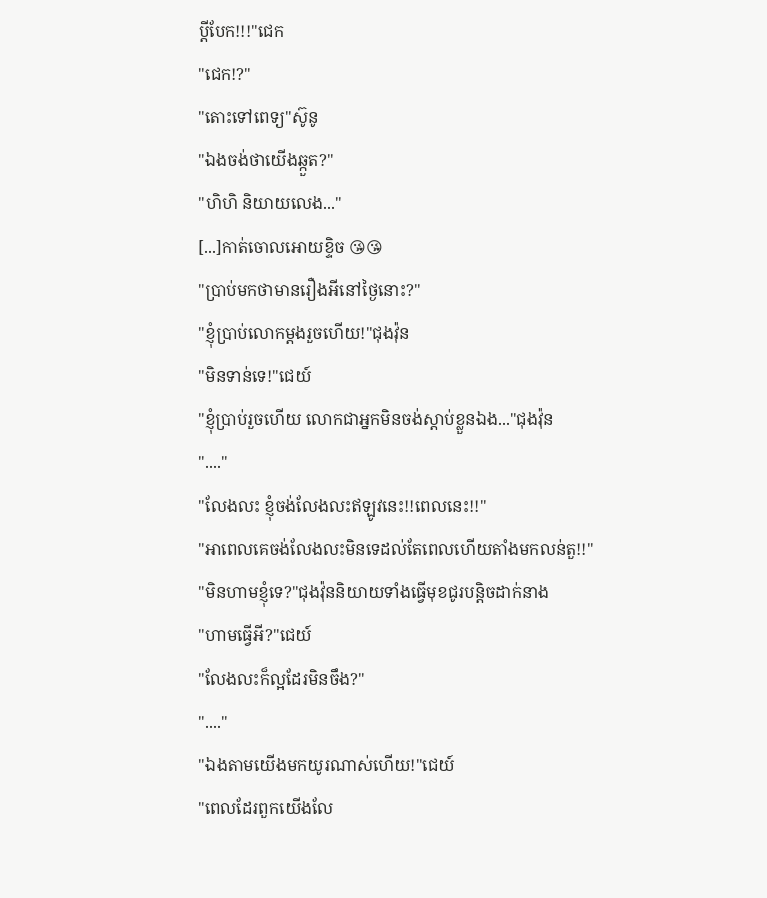ប្ដីបែក!!!"ជេក
"ជេក!?"
"តោះទៅពេទ្យ"ស៊ូនូ
"ឯងចង់ថាយើងឆ្កួត?"
"ហិហិ និយាយលេង..."
[...]កាត់ចោលអោយខ្ទិច 😘😘
"ប្រាប់មកថាមានរឿងអីនៅថ្ងៃនោះ?"
"ខ្ញុំប្រាប់លោកម្ដងរួចហើយ!"ជុងវ៉ុន
"មិនទាន់ទេ!"ជេយ៍
"ខ្ញុំប្រាប់រួចហើយ លោកជាអ្នកមិនចង់ស្ដាប់ខ្លួនឯង..."ជុងវ៉ុន
"...."
"លែងលះ ខ្ញុំចង់លែងលះឥឡូវនេះ!!ពេលនេះ!!"
"អាពេលគេចង់លែងលះមិនទេដល់តែពេលហើយតាំងមកលន់តួ!!"
"មិនហាមខ្ញុំទេ?"ជុងវ៉ុននិយាយទាំងធ្វើមុខជូរបន្តិចដាក់នាង
"ហាមធ្វើអី?"ជេយ៍
"លែងលះក៏ល្អដែរមិនចឹង?"
"...."
"ឯងតាមយើងមកយូរណាស់ហើយ!"ជេយ៍
"ពេលដែរពួកយើងលែ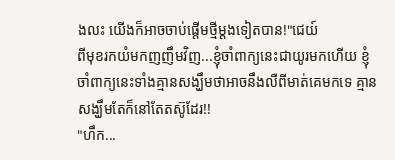ងលះ យើងក៏អាចចាប់ផ្ដើមថ្មីម្ដងទៀតបាន!"ជេយ៍
ពីមុខរកយំមកញញឹមវិញ...ខ្ញុំចាំពាក្យនេះជាយូរមកហើយ ខ្ញុំចាំពាក្យនេះទាំងគ្មានសង្ឃឹមថាអាចនឹងលឺពីមាត់គេមកទេ គ្មានសង្ឃឹមតែក៏នៅតែតស៊ូដែរ!!
"ហឹក...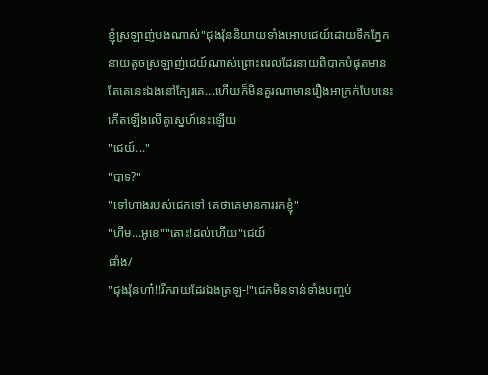ខ្ញុំស្រឡាញ់បងណាស់"ជុងវ៉ុននិយាយទាំងអោបជេយ៍ដោយទឹកភ្នែក
នាយតូចស្រឡាញ់ជេយ៍ណាស់ព្រោះពរលដែរនាយពិបាកបំផុតមានតែគេនេះឯងនៅក្បែរគេ...ហើយក៏មិនគួរណាមានរឿងអាក្រក់បែបនេះកើតឡើងលើគូស្នេហ៍នេះឡើយ
"ជេយ៍..."
"បាទ?"
"ទៅហាងរបស់ជេកទៅ គេថាគេមានការរកខ្ញុំ"
"ហឹម...អូខេ""តោះ!ដល់ហើយ"ជេយ៍
ផាំង/
"ជុងវ៉ុនហា៎!!រីករាយដែរឯងត្រឡ-!"ជេកមិនទាន់ទាំងបញ្ចប់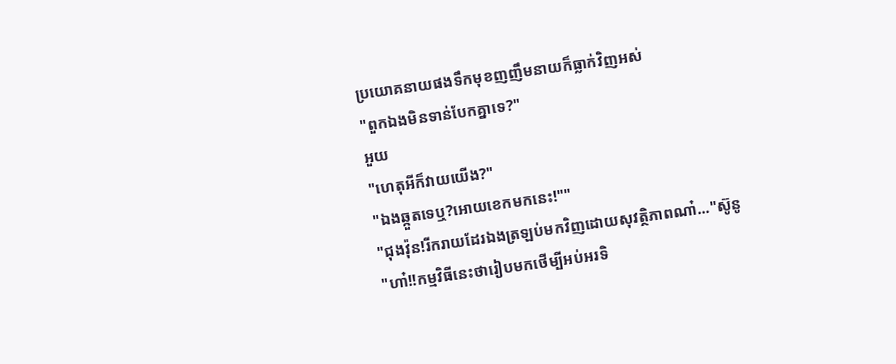ប្រយោគនាយផងទឹកមុខញញឹមនាយក៏ធ្លាក់វិញអស់
"ពួកឯងមិនទាន់បែកគ្នាទេ?"
អួយ
"ហេតុអីក៏វាយយើង?"
"ឯងឆ្កួតទេឬ?អោយខេកមកនេះ!""
"ជុងវ៉ុន!រីករាយដែរឯងត្រឡប់មកវិញដោយសុវត្ថិភាពណា៎..."ស៊ូនូ
"ហា៎!!កម្មវិធីនេះថារៀបមកថើម្បីអប់អរទិ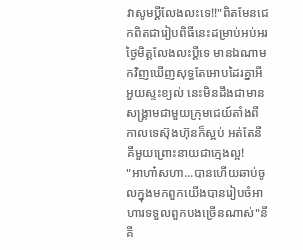វាសូមប្ដីលែងលះទេ!!"ពិតមែនជេកពិតជារៀបពិធីនេះដម្រាប់អប់អរថ្ងៃមិត្តលែងលះប្ដីទេ មានឯណាមកវិញឃើញសុទ្ធតែអោបដៃរគ្នាអីអួយស្ទះខ្យល់ នេះមិនដឹងជាមានសង្គ្រាមជាមួយក្រុមជេយ៍តាំងពីកាលទេស៊ុងហ៊ុនក៏ស្អប់ អត់តែនីគីមួយព្រោះនាយជាក្មេងល្អ!
"អាហា៎សហា...បានហើយឆាប់ចូលក្នុងមកពួកយើងបានរៀបចំអាហារទទួលពួកបងច្រើនណាស់"នីគី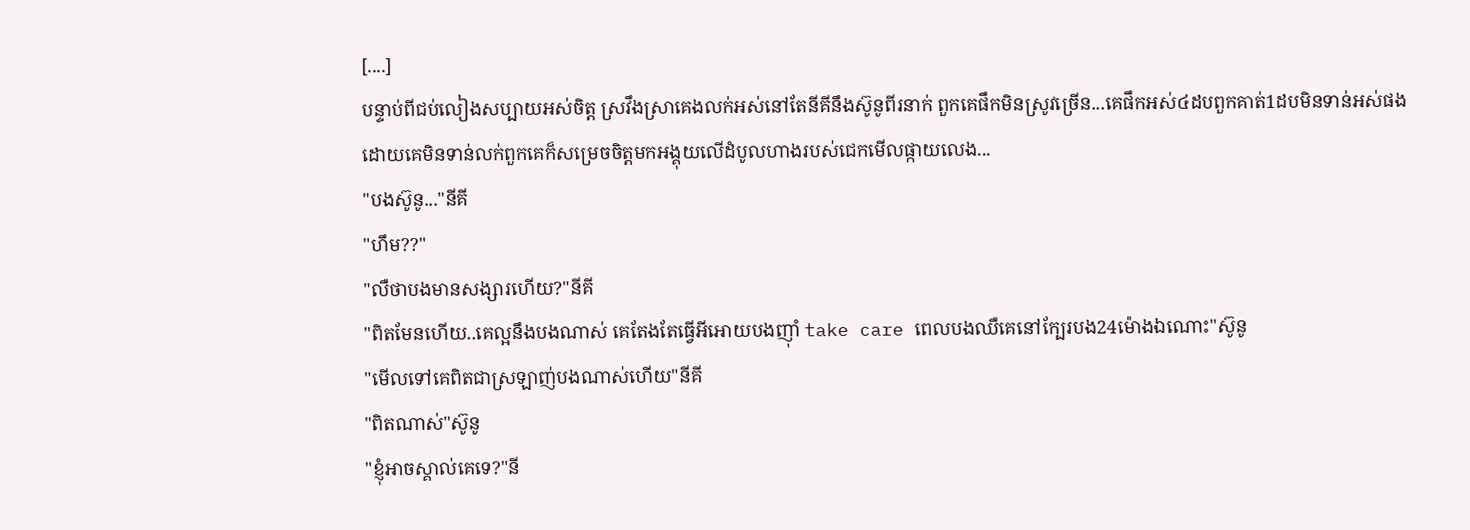[....]
បន្ទាប់ពីជប់លៀងសប្បាយអស់ចិត្ត ស្រវឹងស្រាគេងលក់អស់នៅតែនីគីនឹងស៊ូនូពីរនាក់ ពួកគេផឹកមិនស្រូវច្រើន...គេផឹកអស់៤ដបពួកគាត់1ដបមិនទាន់អស់ផង
ដោយគេមិនទាន់លក់ពួកគេក៏សម្រេចចិត្តមកអង្គុយលើដំបូលហាងរបស់ជេកមើលផ្កាយលេង...
"បងស៊ូនូ..."នីគី
"ហឹម??"
"លឺថាបងមានសង្សារហើយ?"នីគី
"ពិតមែនហើយ..គេល្អនឹងបងណាស់ គេតែងតែធ្វើអីអោយបងញ៉ាំ take care ពេលបងឈឺគេនៅក្បែរបង24ម៉ោងឯណោះ"ស៊ូនូ
"មើលទៅគេពិតជាស្រឡាញ់បងណាស់ហើយ"នីគី
"ពិតណាស់"ស៊ូនូ
"ខ្ញុំអាចស្គាល់គេទេ?"នី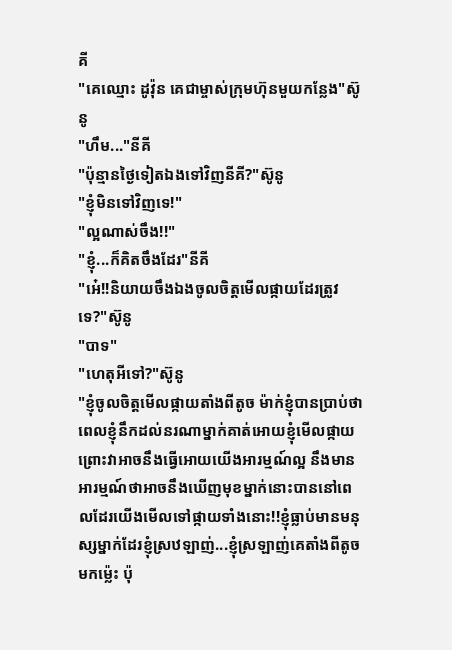គី
"គេឈ្មោះ ដូវ៉ុន គេជាម្ចាស់ក្រុមហ៊ុនមួយកន្លែង"ស៊ូនូ
"ហឹម..."នីគី
"ប៉ុន្មានថ្ងៃទៀតឯងទៅវិញនីគី?"ស៊ូនូ
"ខ្ញុំមិនទៅវិញទេ!"
"ល្អណាស់ចឹង!!"
"ខ្ញុំ...ក៏គិតចឹងដែរ"នីគី
"អេ៎!!និយាយចឹងឯងចូលចិត្តមើលផ្កាយដែរត្រូវទេ?"ស៊ូនូ
"បាទ"
"ហេតុអីទៅ?"ស៊ូនូ
"ខ្ញុំចូលចិត្តមើលផ្កាយតាំងពីតូច ម៉ាក់ខ្ញុំបានប្រាប់ថាពេលខ្ញុំនឹកដល់នរណាម្នាក់គាត់អោយខ្ញុំមើលផ្កាយ ព្រោះវាអាចនឹងធ្វើអោយយើងអារម្មណ៍ល្អ នឹងមានអារម្មណ៍ថាអាចនឹងឃើញមុខម្នាក់នោះបាននៅពេលដែរយើងមើលទៅផ្កាយទាំងនោះ!!ខ្ញុំធ្លាប់មានមនុស្សម្នាក់ដែរខ្ញុំស្រឋឡាញ់...ខ្ញុំស្រឡាញ់គេតាំងពីតូចមកម៉្លេះ ប៉ុ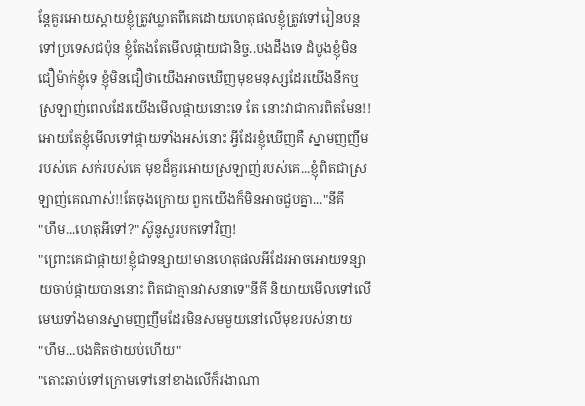ន្តែគួរអោយស្ដាយខ្ញុំត្រូវឃ្លាតពីគេដោយហេតុផលខ្ញុំត្រូវទៅរៀនបន្តទៅប្រទេសជប៉ុន ខ្ញុំតែងតែមើលផ្កាយជានិច្ច..បងដឹងទេ ដំបូងខ្ញុំមិនជឿម៉ាក់ខ្ញុំទេ ខ្ញុំមិនជឿថាយើងអាចឃើញមុខមនុស្សដែរយើងនឹកឬស្រឡាញ់ពេលដែរយើងមើលផ្កាយនោះទេ តែ នោះវាជាការពិតមែន!!អោយតែខ្ញុំមើលទៅផ្កាយទាំងអស់នោះ អ្វីដែរខ្ញុំឃើញគឺ ស្នាមញញឹមរបស់គេ សក់របស់គេ មុខដ៏គួរអោយស្រឡាញ់របស់គេ...ខ្ញុំពិតជាស្រឡាញ់គេណាស់!!តែចុងក្រោយ ពួកយើងក៏មិនអាចជួបគ្នា..."នីគី
"ហឹម...ហេតុអីទៅ?"ស៊ូនូសួរបកទៅវិញ!
"ព្រោះគេជាផ្កាយ!ខ្ញុំជាទន្សាយ!មានហេតុផលអីដែរអាចអោយទន្សាយចាប់ផ្កាយបាននោះ ពិតជាគ្មានវាសនាទេ"នីគី និយាយមើលទៅលើមេឃទាំងមានស្នាមញញឹមដែរមិនសមមួយនៅលើមុខរបស់នាយ
"ហឹម...បងគិតថាយប់ហើយ"
"តោះឆាប់ទៅក្រោមទៅនៅខាងលើក៏រងាណា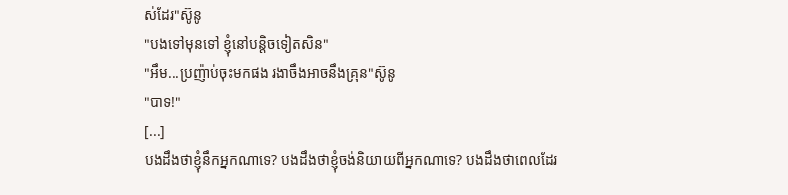ស់ដែរ"ស៊ូនូ
"បងទៅមុនទៅ ខ្ញុំនៅបន្តិចទៀតសិន"
"អឹម...ប្រញ៉ាប់ចុះមកផង រងាចឹងអាចនឹងគ្រុន"ស៊ូនូ
"បាទ!"
[...]
បងដឹងថាខ្ញុំនឹកអ្នកណាទេ? បងដឹងថាខ្ញុំចង់និយាយពីអ្នកណាទេ? បងដឹងថាពេលដែរ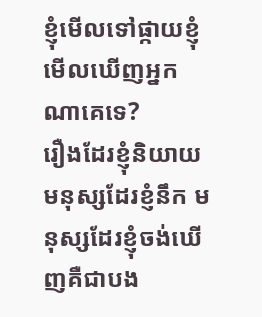ខ្ញុំមើលទៅផ្កាយខ្ញុំមើលឃើញអ្នកណាគេទេ?
រឿងដែរខ្ញុំនិយាយ មនុស្សដែរខ្ញំនឹក មនុស្សដែរខ្ញុំចង់ឃើញគឺជាបង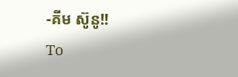-គីម ស៊ូនូ!!
To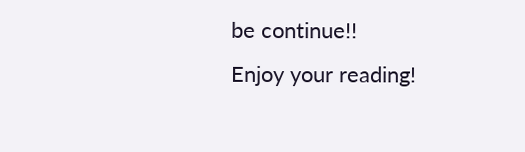be continue!!
Enjoy your reading!